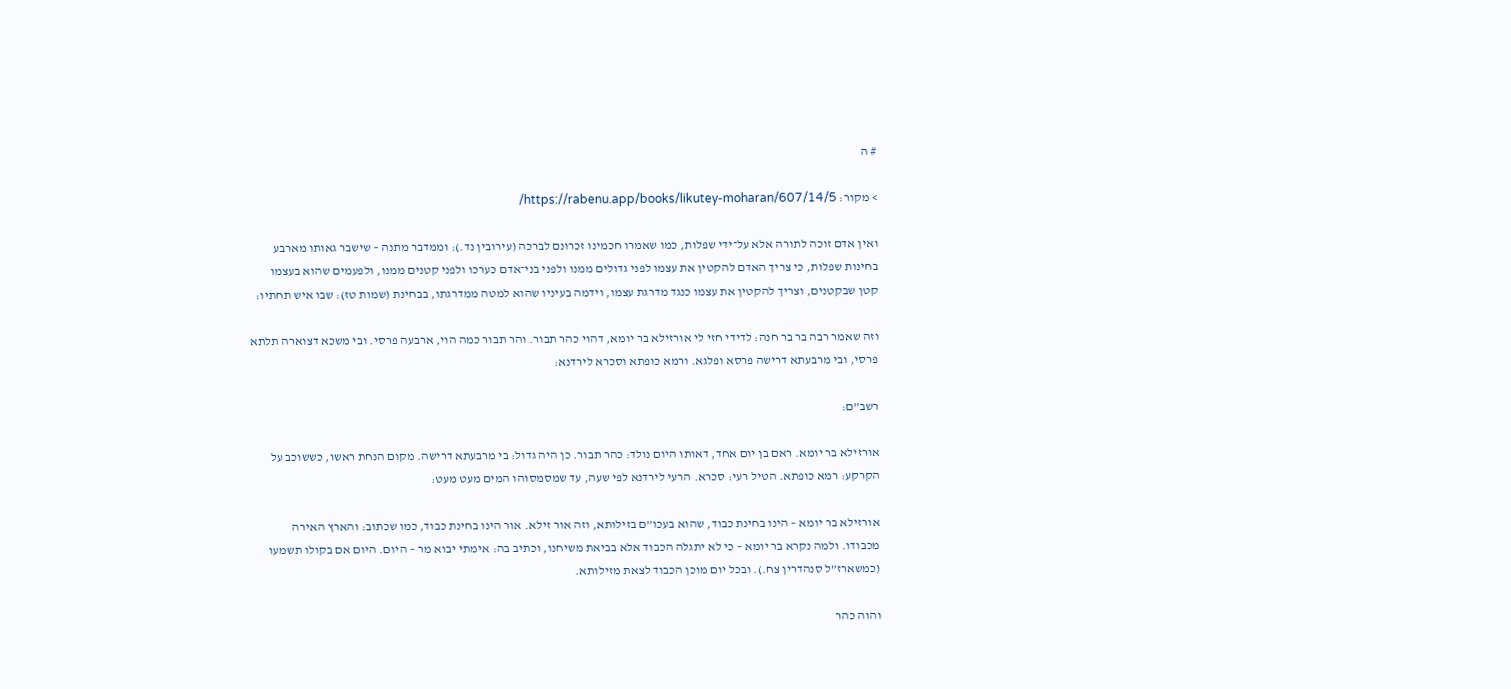# ה

> מקור: https://rabenu.app/books/likutey-moharan/607/14/5/

ואין אדם זוכה לתורה אלא על־ידי שפלות, כמו שאמרו חכמינו זכרונם לברכה (עירובין נד.): וממדבר מתנה – שישבר גאותו מארבע בחינות שפלות, כי צריך האדם להקטין את עצמו לפני גדולים ממנו ולפני בני־אדם כערכו ולפני קטנים ממנו, ולפעמים שהוא בעצמו קטן שבקטנים, וצריך להקטין את עצמו כנגד מדרגת עצמו, וידמה בעיניו שהוא למטה ממדרגתו, בבחינת (שמות טז): שבו איש תחתיו:

וזה שאמר רבה בר בר חנה: לדידי חזי לי אורזילא בר יומא, דהוי כהר תבור. והר תבור כמה הוי, ארבעה פרסי. ובי משכא דצוארה תלתא פרסי, ובי מרבעתא דרישה פרסא ופלגא. ורמא כופתא וסכרא לירדנא:

רשב”ם:

אורזילא בר יומא. ראם בן יום אחד, דאותו היום נולד: כהר תבור. כן היה גדול: בי מרבעתא דרישה. מקום הנחת ראשו, כששוכב על הקרקע: רמא כופתא. הטיל רעי: סכרא. הרעי לירדנא לפי שעה, עד שמסמסוהו המים מעט מעט:

אורזילא בר יומא – הינו בחינת כבוד, שהוא בעכו”ם בזילותא, וזה אור זילא. אור הינו בחינת כבוד, כמו שכתוב: והארץ האירה מכבודו. ולמה נקרא בר יומא – כי לא יתגלה הכבוד אלא בביאת משיחנו, וכתיב בה: אימתי יבוא מר – היום. היום אם בקולו תשמעו (כמשארז”ל סנהדרין צח.). ובכל יום מוכן הכבוד לצאת מזילותא.

והוה כהר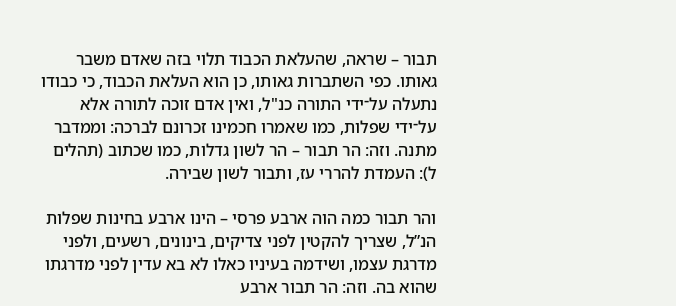תבור – שראה, שהעלאת הכבוד תלוי בזה שאדם משבר גאותו. כפי השתברות גאותו, כן הוא העלאת הכבוד, כי כבודו נתעלה על־ידי התורה כנ"ל, ואין אדם זוכה לתורה אלא על־ידי שפלות, כמו שאמרו חכמינו זכרונם לברכה: וממדבר מתנה. וזה: הר תבור – הר לשון גדלות, כמו שכתוב (תהלים ל): העמדת להררי עז, ותבור לשון שבירה.

והר תבור כמה הוה ארבע פרסי – הינו ארבע בחינות שפלות הנ”ל, שצריך להקטין לפני צדיקים, בינונים, רשעים, ולפני מדרגת עצמו, ושידמה בעיניו כאלו לא בא עדין לפני מדרגתו שהוא בה. וזה: הר תבור ארבע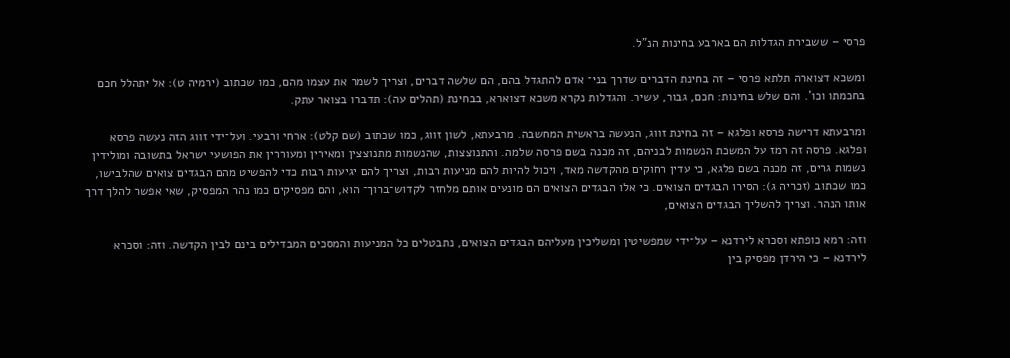פרסי – ששבירת הגדלות הם בארבע בחינות הנ”ל.

ומשכא דצוארה תלתא פרסי – זה בחינת הדברים שדרך בני־ אדם להתגדל בהם, הם שלשה דברים, וצריך לשמר את עצמו מהם, כמו שכתוב (ירמיה ט): אל יתהלל חכם בחכמתו וכו’. והם שלש בחינות: חכם, גבור, עשיר. והגדלות נקרא משכא דצוארא, בבחינת (תהלים עה): תדברו בצואר עתק.

ומרבעתא דרישה פרסא ופלגא – זה בחינת זווג, הנעשה בראשית המחשבה. מרבעתא, לשון זווג, כמו שכתוב (שם קלט): ארחי ורבעי. ועל־ידי זווג הזה נעשה פרסא ופלגא. פרסה זה רמז על המשכת הנשמות לבניהם, זה מכנה בשם פרסה שלמה. והתנוצצות, שהנשמות מתנוצצין ומאירין ומעוררין את הפושעי ישראל בתשובה ומולידין נשמות גרים, זה מכנה בשם פלגא, כי עדין רחוקים מהקדשה מאד, ויכול להיות להם מניעות רבות, וצריך להם יגיעות רבות כדי להפשיט מהם הבגדים צואים שהלבישו, כמו שכתוב (זכריה ג): הסירו הבגדים הצואים. כי אלו הבגדים הצואים הם מונעים אותם מלחזר לקדוש־ברוך־ הוא, והם מפסיקים כמו נהר המפסיק, שאי אפשר להלך דרך אותו הנהר. וצריך להשליך הבגדים הצואים,

וזה: רמא כופתא וסכרא לירדנא – על־ידי שמפשיטין ומשליכין מעליהם הבגדים הצואים, נתבטלים כל המניעות והמסכים המבדילים בינם לבין הקדשה. וזה: וסכרא לירדנא – כי הירדן מפסיק בין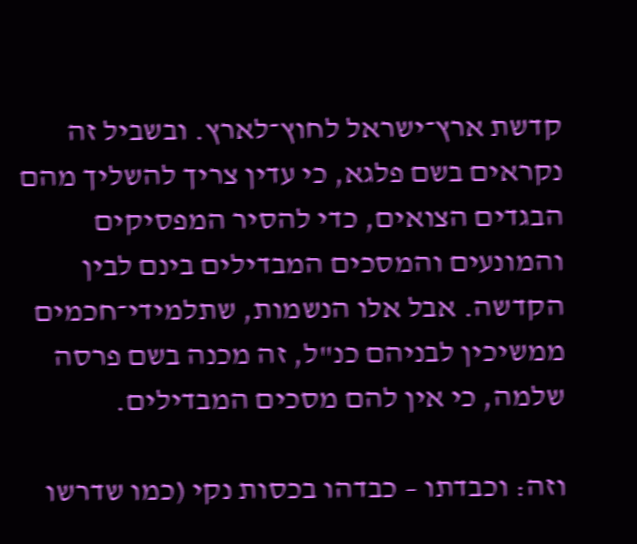קדשת ארץ־ישראל לחוץ־לארץ. ובשביל זה נקראים בשם פלגא, כי עדין צריך להשליך מהם הבגדים הצואים, כדי להסיר המפסיקים והמונעים והמסכים המבדילים בינם לבין הקדשה. אבל אלו הנשמות, שתלמידי־חכמים ממשיכין לבניהם כנ"ל, זה מכנה בשם פרסה שלמה, כי אין להם מסכים המבדילים.

וזה: וכבדתו – כבדהו בכסות נקי (כמו שדרשו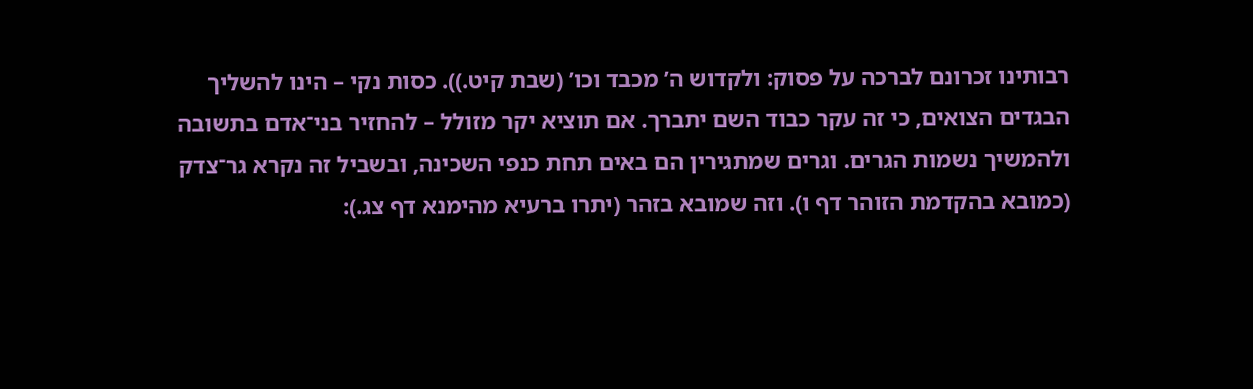רבותינו זכרונם לברכה על פסוק: ולקדוש ה’ מכבד וכו’ (שבת קיט.)). כסות נקי – הינו להשליך הבגדים הצואים, כי זה עקר כבוד השם יתברך. אם תוציא יקר מזולל – להחזיר בני־אדם בתשובה ולהמשיך נשמות הגרים. וגרים שמתגירין הם באים תחת כנפי השכינה, ובשביל זה נקרא גר־צדק (כמובא בהקדמת הזוהר דף ו). וזה שמובא בזהר (יתרו ברעיא מהימנא דף צג.):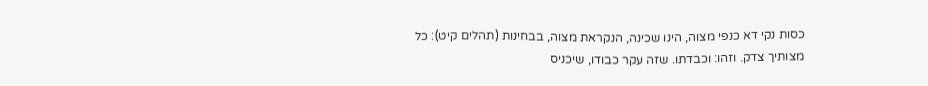כסות נקי דא כנפי מצוה, הינו שכינה, הנקראת מצוה, בבחינות (תהלים קיט): כל מצותיך צדק. וזהו: וכבדתו. שזה עקר כבודו, שיכניס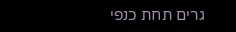גרים תחת כנפי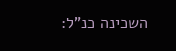השכינה כנ”ל: